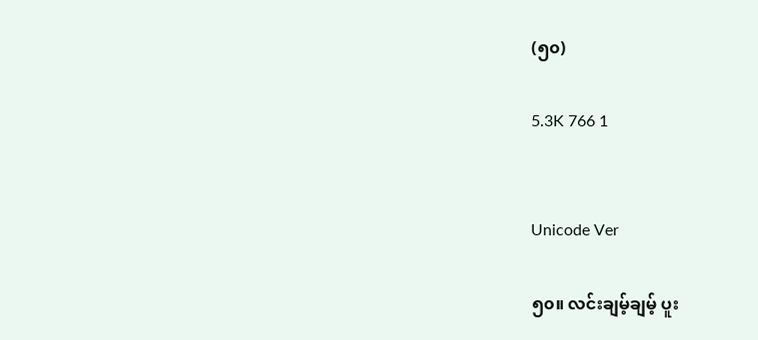(၅၀)

5.3K 766 1


Unicode Ver

၅၀။ လင်းချမ့်ချမ့် ပူး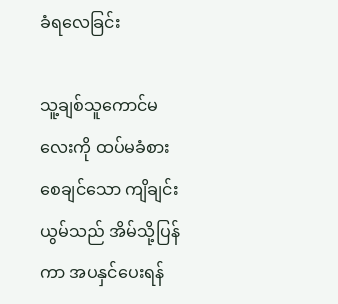ခံရလေခြင်း

သူ့ချစ်သူကောင်မလေးကို ထပ်မခံစားစေချင်သော ကျိချင်းယွမ်သည် အိမ်သို့ပြန်ကာ အပနှင်ပေးရန်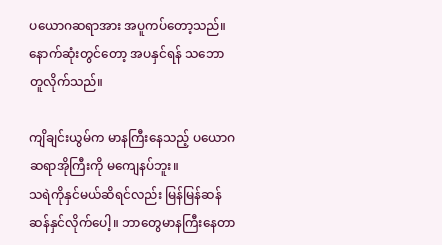ပယောဂဆရာအား အပူကပ်တော့သည်။ နောက်ဆုံးတွင်တော့ အပနှင်ရန် သဘောတူလိုက်သည်။

ကျိချင်းယွမ်က မာနကြီးနေသည့် ပယောဂဆရာအိုကြီးကို မကျေနပ်ဘူး။
သရဲကိုနှင်မယ်ဆိရင်လည်း မြန်မြန်ဆန်ဆန်နှင်လိုက်ပေါ့။ ဘာတွေမာနကြီးနေတာ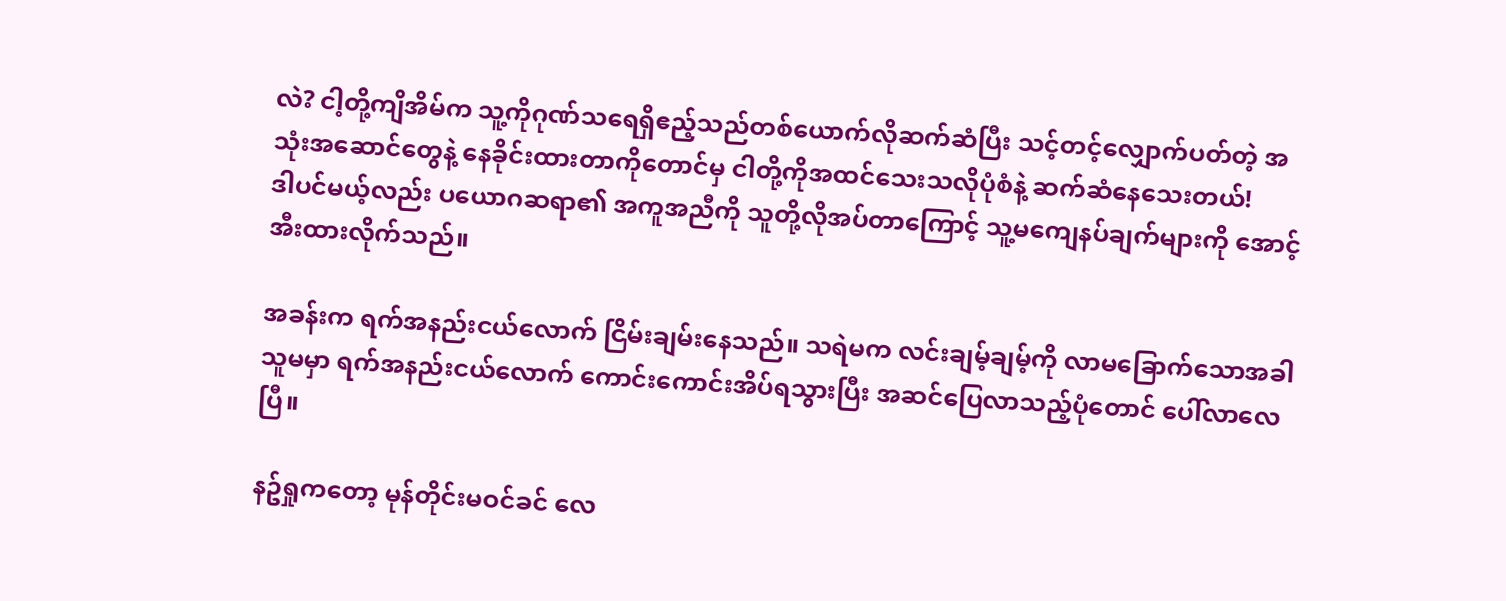လဲ? ငါ့တို့ကျိအိမ်က သူ့ကိုဂုဏ်သရေရှိဧည့်သည်တစ်ယောက်လိုဆက်ဆံပြီး သင့်တင့်လျှောက်ပတ်တဲ့ အသုံးအဆောင်တွေနဲ့ နေခိုင်းထားတာကိုတောင်မှ ငါတို့ကိုအထင်သေးသလိုပုံစံနဲ့ ဆက်ဆံနေသေးတယ်!
ဒါပင်မယ့်လည်း ပယောဂဆရာ၏ အကူအညီကို သူတို့လိုအပ်တာကြောင့် သူ့မကျေနပ်ချက်များကို အောင့်အီးထားလိုက်သည်။

အခန်းက ရက်အနည်းငယ်လောက် ငြိမ်းချမ်းနေသည်။ သရဲမက လင်းချမ့်ချမ့်ကို လာမခြောက်သောအခါ သူမမှာ ရက်အနည်းငယ်လောက် ကောင်းကောင်းအိပ်ရသွားပြီး အဆင်ပြေလာသည့်ပုံတောင် ပေါ်လာလေပြီ။

နဥ်ရှုကတော့ မုန်တိုင်းမဝင်ခင် လေ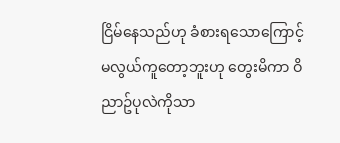ငြိမ်နေသည်ဟု ခံစားရသောကြောင့် မလွယ်ကူတော့ဘူးဟု တွေးမိကာ ဝိညာဥ်ပုလဲကိုသာ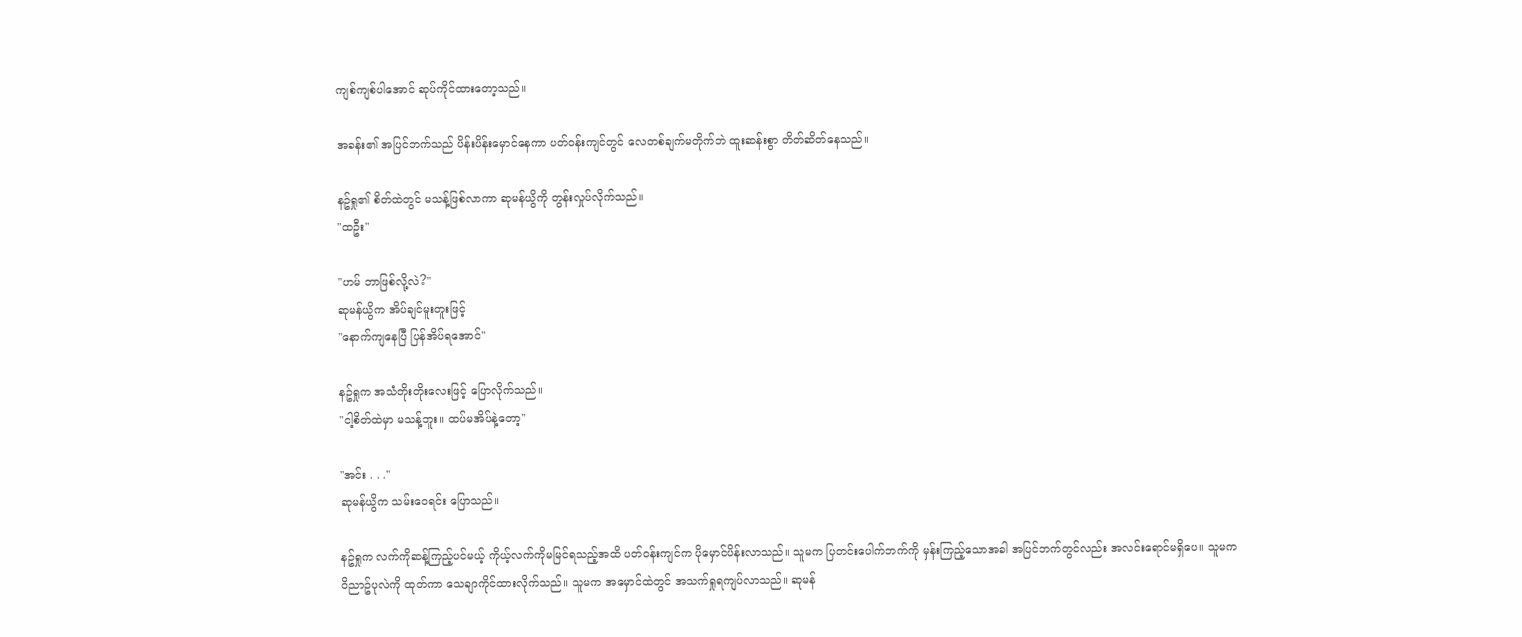ကျစ်ကျစ်ပါအောင် ဆုပ်ကိုင်ထားတော့သည်။

အခန်း၏ အပြင်ဘက်သည် ပိန်းပိန်းမှောင်နေကာ ပတ်ဝန်းကျင်တွင် လေတစ်ချက်မတိုက်ဘဲ ထူးဆန်းစွာ တိတ်ဆိတ်နေသည်။

နဥ်ရှု၏ စိတ်ထဲတွင် မသန့်ဖြစ်လာကာ ဆုမန်ယွိကို တွန်းလှုပ်လိုက်သည်။
"ထဦး"

"ဟမ် ဘာဖြစ်လို့လဲ?"
ဆုမန်ယွိက အိပ်ချင်မူးတူးဖြင့်
"နောက်ကျနေပြီ ပြန်အိပ်ရအောင်"

နဥ်ရှုက အသံတိုးတိုးလေးဖြင့် ပြောလိုက်သည်။
"ငါ့စိတ်ထဲမှာ မသန့်ဘူး။ ထပ်မအိပ်နဲ့တော့"

"အင်း . . ."
ဆုမန်ယွိက သမ်းဝေရင်း ပြောသည်။

နဥ်ရှုက လက်ကိုဆန့်ကြည့်ပင်မယ့် ကိုယ့်လက်ကိုမမြင်ရသည့်အထိ ပတ်ဝန်းကျင်က ပိုမှောင်ပိန်းလာသည်။ သူမက ပြတင်းပေါက်ဘက်ကို မှန်းကြည့်သောအခါ အပြင်ဘက်တွင်လည်း အလင်းရောင်မရှိပေ။ သူမက ဝိညာဥ်ပုလဲကို ထုတ်ကာ သေချာကိုင်ထားလိုက်သည်။ သူမက အမှောင်ထဲတွင် အသက်ရှုရကျပ်လာသည်။ ဆုမန်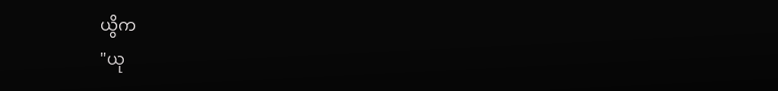ယွိက
"ယု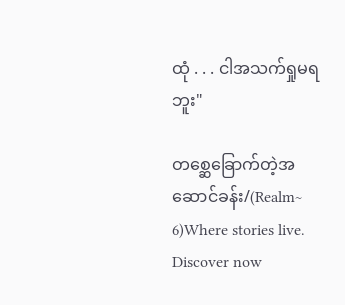ထုံ . . . ငါအသက်ရှုမရဘူး"

တစ္ဆေခြောက်တဲ့အဆောင်ခန်း/(Realm~ 6)Where stories live. Discover now